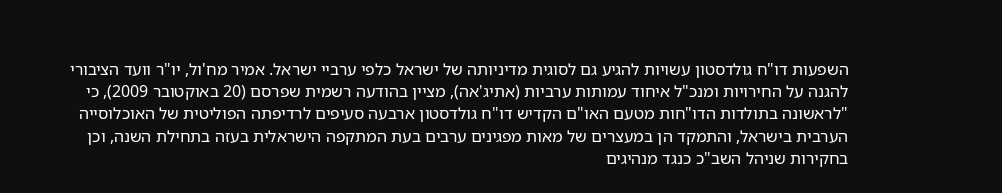השפעות דו"ח גולדסטון עשויות להגיע גם לסוגית מדיניותה של ישראל כלפי ערביי ישראל. אמיר מח'ול, יו"ר וועד הציבורי להגנה על החירויות ומנכ"ל איחוד עמותות ערביות (אתיג'אה), מציין בהודעה רשמית שפרסם (20 באוקטובר 2009), כי "לראשונה בתולדות הדו"חות מטעם האו"ם הקדיש דו"ח גולדסטון ארבעה סעיפים לרדיפתה הפוליטית של האוכלוסייה הערבית בישראל, והתמקד הן במעצרים של מאות מפגינים ערבים בעת המתקפה הישראלית בעזה בתחילת השנה, וכן בחקירות שניהל השב"כ כנגד מנהיגים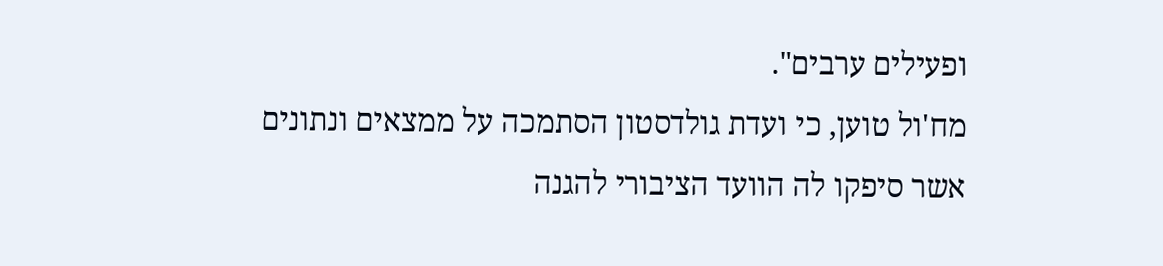ופעילים ערבים".
מח'ול טוען, כי ועדת גולדסטון הסתמכה על ממצאים ונתונים אשר סיפקו לה הוועד הציבורי להגנה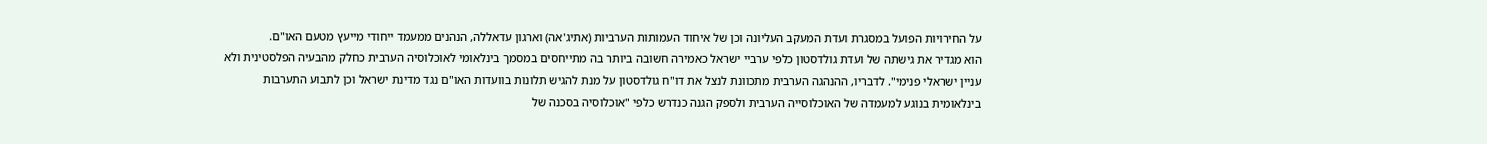על החירויות הפועל במסגרת ועדת המעקב העליונה וכן של איחוד העמותות הערביות (אתיג'אה) וארגון עדאללה, הנהנים ממעמד ייחודי מייעץ מטעם האו"ם.
הוא מגדיר את גישתה של ועדת גולדסטון כלפי ערביי ישראל כאמירה חשובה ביותר בה מתייחסים במסמך בינלאומי לאוכלוסיה הערבית כחלק מהבעיה הפלסטינית ולא עניין ישראלי פנימי". לדבריו, ההנהגה הערבית מתכוונת לנצל את דו"ח גולדסטון על מנת להגיש תלונות בוועדות האו"ם נגד מדינת ישראל וכן לתבוע התערבות בינלאומית בנוגע למעמדה של האוכלוסייה הערבית ולספק הגנה כנדרש כלפי "אוכלוסיה בסכנה של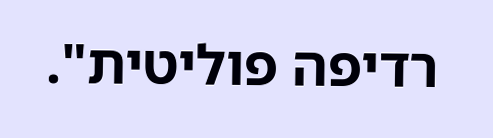רדיפה פוליטית".